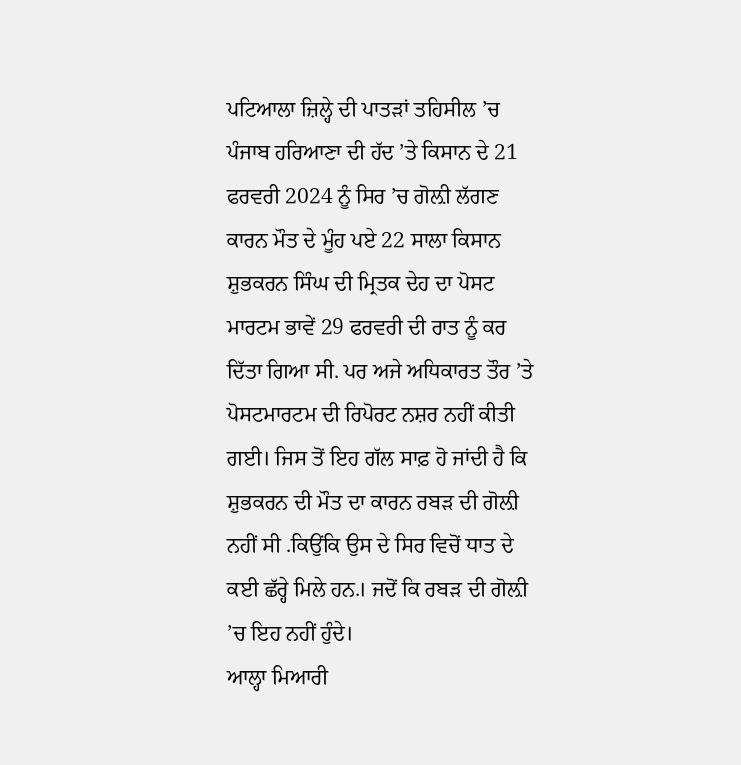ਪਟਿਆਲਾ ਜ਼ਿਲ੍ਹੇ ਦੀ ਪਾਤੜਾਂ ਤਹਿਸੀਲ ’ਚ ਪੰਜਾਬ ਹਰਿਆਣਾ ਦੀ ਹੱਦ ’ਤੇ ਕਿਸਾਨ ਦੇ 21 ਫਰਵਰੀ 2024 ਨੂੰ ਸਿਰ ’ਚ ਗੋਲ਼ੀ ਲੱਗਣ ਕਾਰਨ ਮੌਤ ਦੇ ਮੂੰਹ ਪਏ 22 ਸਾਲਾ ਕਿਸਾਨ ਸ਼ੁਭਕਰਨ ਸਿੰਘ ਦੀ ਮ੍ਰਿਤਕ ਦੇਹ ਦਾ ਪੋਸਟ ਮਾਰਟਮ ਭਾਵੇਂ 29 ਫਰਵਰੀ ਦੀ ਰਾਤ ਨੂੰ ਕਰ ਦਿੱਤਾ ਗਿਆ ਸੀ. ਪਰ ਅਜੇ ਅਧਿਕਾਰਤ ਤੌਰ ’ਤੇ ਪੋਸਟਮਾਰਟਮ ਦੀ ਰਿਪੋਰਟ ਨਸ਼ਰ ਨਹੀਂ ਕੀਤੀ ਗਈ। ਜਿਸ ਤੋਂ ਇਹ ਗੱਲ ਸਾਫ਼ ਹੋ ਜਾਂਦੀ ਹੈ ਕਿ ਸ਼ੁਭਕਰਨ ਦੀ ਮੌਤ ਦਾ ਕਾਰਨ ਰਬੜ ਦੀ ਗੋਲ਼ੀ ਨਹੀਂ ਸੀ .ਕਿਉਂਕਿ ਉਸ ਦੇ ਸਿਰ ਵਿਚੋਂ ਧਾਤ ਦੇ ਕਈ ਛੱਰ੍ਹੇ ਮਿਲੇ ਹਨ.। ਜਦੋਂ ਕਿ ਰਬੜ ਦੀ ਗੋਲ਼ੀ ’ਚ ਇਹ ਨਹੀਂ ਹੁੰਦੇ।
ਆਲ੍ਹਾ ਮਿਆਰੀ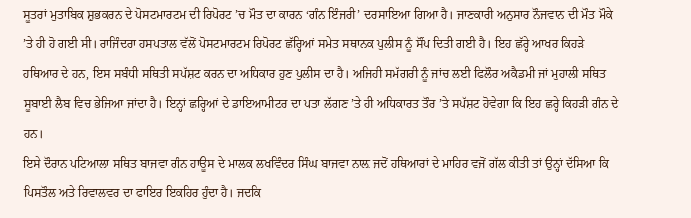ਸੂਤਰਾਂ ਮੁਤਾਬਿਕ ਸ਼ੁਭਕਰਨ ਦੇ ਪੋਸਟਮਾਰਟਮ ਦੀ ਰਿਪੋਰਟ ’ਚ ਮੌਤ ਦਾ ਕਾਰਨ ‘ਗੰਨ ਇੰਜਰੀ’ ਦਰਸਾਇਆ ਗਿਆ ਹੈ। ਜਾਣਕਾਰੀ ਅਨੁਸਾਰ ਨੌਜਵਾਨ ਦੀ ਮੌਤ ਮੌਕੇ ’ਤੇ ਹੀ ਹੋ ਗਈ ਸੀ। ਰਾਜਿੰਦਰਾ ਹਸਪਤਾਲ ਵੱਲੋਂ ਪੋਸਟਮਾਰਟਮ ਰਿਪੋਰਟ ਛੱਰ੍ਹਿਆਂ ਸਮੇਤ ਸਥਾਨਕ ਪੁਲੀਸ ਨੂੰ ਸੌਂਪ ਦਿਤੀ ਗਈ ਹੈ। ਇਹ ਛੱਰ੍ਹੇ ਆਖਰ ਕਿਹੜੇ ਹਥਿਆਰ ਦੇ ਹਨ, ਇਸ ਸਬੰਧੀ ਸਥਿਤੀ ਸਪੱਸ਼ਟ ਕਰਨ ਦਾ ਅਧਿਕਾਰ ਹੁਣ ਪੁਲੀਸ ਦਾ ਹੈ। ਅਜਿਹੀ ਸਮੱਗਰੀ ਨੂੰ ਜਾਂਚ ਲਈ ਫਿਲੌਰ ਅਕੈਡਮੀ ਜਾਂ ਮੁਹਾਲੀ ਸਥਿਤ ਸੂਬਾਈ ਲੈਬ ਵਿਚ ਭੇਜਿਆ ਜਾਂਦਾ ਹੈ। ਇਨ੍ਹਾਂ ਛਰ੍ਹਿਆਂ ਦੇ ਡਾਇਆਮੀਟਰ ਦਾ ਪਤਾ ਲੱਗਣ ’ਤੇ ਹੀ ਅਧਿਕਾਰਤ ਤੌਰ ’ਤੇ ਸਪੱਸ਼ਟ ਹੋਵੇਗਾ ਕਿ ਇਹ ਛਰ੍ਹੇ ਕਿਹੜੀ ਗੰਨ ਦੇ ਹਨ।
ਇਸੇ ਦੌਰਾਨ ਪਟਿਆਲਾ ਸਥਿਤ ਬਾਜਵਾ ਗੰਨ ਹਾਊਸ ਦੇ ਮਾਲਕ ਲਖਵਿੰਦਰ ਸਿੰਘ ਬਾਜਵਾ ਨਾਲ਼ ਜਦੋਂ ਹਥਿਆਰਾਂ ਦੇ ਮਾਹਿਰ ਵਜੋਂ ਗੱਲ ਕੀਤੀ ਤਾਂ ਉਨ੍ਹਾਂ ਦੱਸਿਆ ਕਿ ਪਿਸਤੌਲ ਅਤੇ ਰਿਵਾਲਵਰ ਦਾ ਫਾਇਰ ਇਕਹਿਰ ਹੁੰਦਾ ਹੈ। ਜਦਕਿ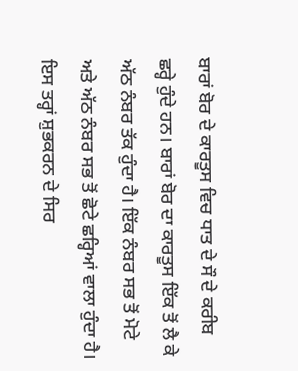ਬਾਰਾਂ ਬੋਰ ਦੇ ਕਾਰਤੂਸ ਵਿਚ ਧਾਤ ਦੇ ਸੌ ਦੇ ਕਰੀਬ ਛਰ੍ਹੇ ਹੁੰਦੇ ਹਨ। ਬਾਰਾਂ ਬੋਰ ਦਾ ਕਾਰਤੂਸ ਇੱਕ ਤੋਂ ਲੈ ਕੇ ਅੱਠ ਨੰਬਰ ਤੱਕ ਹੁੰਦਾ ਹੈ। ਇੱਕ ਨੰਬਰ ਸਭ ਤੋਂ ਮੋਟੇ ਅਤੇ ਅੱਠ ਨੰਬਰ ਸਭ ਤੋਂ ਛੋਟੇ ਛਰ੍ਹਿਆਂ ਵਾਲਾ ਹੁੰਦਾ ਹੈ। ਇਸ ਤਰ੍ਹਾਂ ਸ਼ੁਭਕਰਨ ਦੇ ਸਿਰ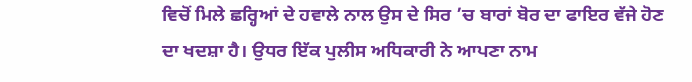ਵਿਚੋਂ ਮਿਲੇ ਛਰ੍ਹਿਆਂ ਦੇ ਹਵਾਲੇ ਨਾਲ ਉਸ ਦੇ ਸਿਰ ’ਚ ਬਾਰਾਂ ਬੋਰ ਦਾ ਫਾਇਰ ਵੱਜੇ ਹੋਣ ਦਾ ਖਦਸ਼ਾ ਹੈ। ਉਧਰ ਇੱਕ ਪੁਲੀਸ ਅਧਿਕਾਰੀ ਨੇ ਆਪਣਾ ਨਾਮ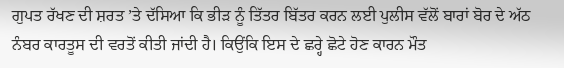ਗੁਪਤ ਰੱਖਣ ਦੀ ਸ਼ਰਤ ’ਤੇ ਦੱਸਿਆ ਕਿ ਭੀੜ ਨੂੰ ਤਿੱਤਰ ਬਿੱਤਰ ਕਰਨ ਲਈ ਪੁਲੀਸ ਵੱਲੋਂ ਬਾਰਾਂ ਬੋਰ ਦੇ ਅੱਠ ਨੰਬਰ ਕਾਰਤੂਸ ਦੀ ਵਰਤੋਂ ਕੀਤੀ ਜਾਂਦੀ ਹੈ। ਕਿਉਂਕਿ ਇਸ ਦੇ ਛਰ੍ਹੇ ਛੋਟੇ ਹੋਣ ਕਾਰਨ ਮੌਤ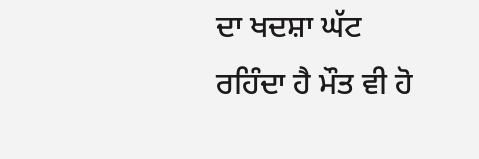ਦਾ ਖਦਸ਼ਾ ਘੱਟ ਰਹਿੰਦਾ ਹੈ ਮੌਤ ਵੀ ਹੋ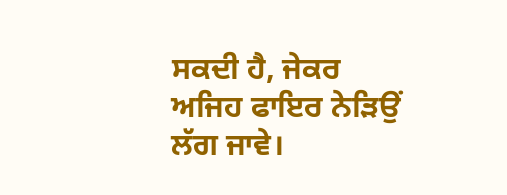ਸਕਦੀ ਹੈ, ਜੇਕਰ ਅਜਿਹ ਫਾਇਰ ਨੇੜਿਉਂ ਲੱਗ ਜਾਵੇ।